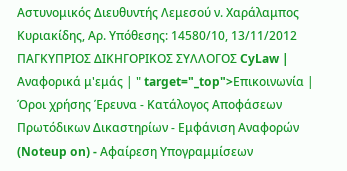Αστυνομικός Διευθυντής Λεμεσού ν. Χαράλαμπος Κυριακίδης, Αρ. Υπόθεσης: 14580/10, 13/11/2012 ΠΑΓΚΥΠΡΙΟΣ ΔΙΚΗΓΟΡΙΚΟΣ ΣΥΛΛΟΓΟΣ CyLaw | Αναφορικά μ'εμάς | " target="_top">Επικοινωνία | Όροι χρήσης Έρευνα - Κατάλογος Αποφάσεων Πρωτόδικων Δικαστηρίων - Εμφάνιση Αναφορών (Noteup on) - Αφαίρεση Υπογραμμίσεων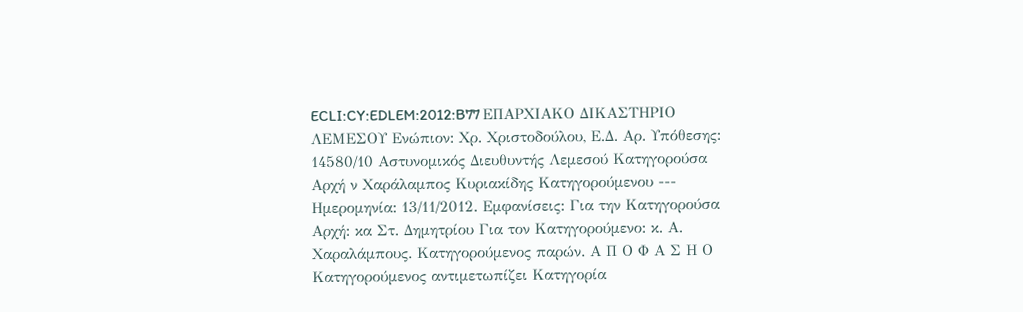ECLI:CY:EDLEM:2012:B77 ΕΠΑΡΧΙΑΚΟ ΔΙΚΑΣΤΗΡΙΟ ΛΕΜΕΣΟΥ Ενώπιον: Χρ. Χριστοδούλου, Ε.Δ. Αρ. Υπόθεσης: 14580/10 Αστυνομικός Διευθυντής Λεμεσού Κατηγορούσα Αρχή ν Χαράλαμπος Κυριακίδης Κατηγορούμενου --- Ημερομηνία: 13/11/2012. Εμφανίσεις: Για την Κατηγορούσα Αρχή: κα Στ. Δημητρίου Για τον Κατηγορούμενο: κ. Α. Χαραλάμπους. Κατηγορούμενος παρών. Α Π Ο Φ Α Σ Η Ο Κατηγορούμενος αντιμετωπίζει Κατηγορία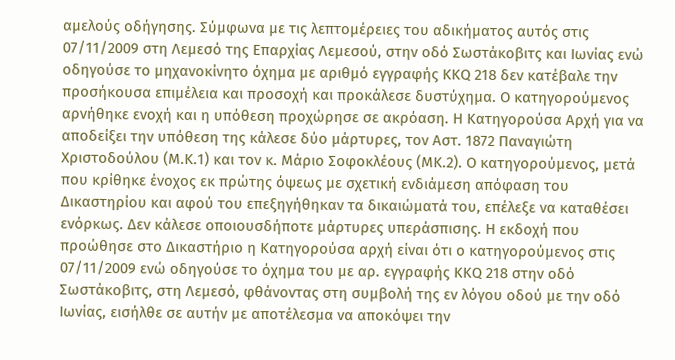αμελούς οδήγησης. Σύμφωνα με τις λεπτομέρειες του αδικήματος αυτός στις 07/11/2009 στη Λεμεσό της Επαρχίας Λεμεσού, στην οδό Σωστάκοβιτς και Ιωνίας ενώ οδηγούσε το μηχανοκίνητο όχημα με αριθμό εγγραφής ΚΚQ 218 δεν κατέβαλε την προσήκουσα επιμέλεια και προσοχή και προκάλεσε δυστύχημα. Ο κατηγορούμενος αρνήθηκε ενοχή και η υπόθεση προχώρησε σε ακρόαση. Η Κατηγορούσα Αρχή για να αποδείξει την υπόθεση της κάλεσε δύο μάρτυρες, τον Αστ. 1872 Παναγιώτη Χριστοδούλου (Μ.Κ.1) και τον κ. Μάριο Σοφοκλέους (ΜΚ.2). Ο κατηγορούμενος, μετά που κρίθηκε ένοχος εκ πρώτης όψεως με σχετική ενδιάμεση απόφαση του Δικαστηρίου και αφού του επεξηγήθηκαν τα δικαιώματά του, επέλεξε να καταθέσει ενόρκως. Δεν κάλεσε οποιουσδήποτε μάρτυρες υπεράσπισης. Η εκδοχή που προώθησε στο Δικαστήριο η Κατηγορούσα αρχή είναι ότι ο κατηγορούμενος στις 07/11/2009 ενώ οδηγούσε το όχημα του με αρ. εγγραφής ΚΚQ 218 στην οδό Σωστάκοβιτς, στη Λεμεσό, φθάνοντας στη συμβολή της εν λόγου οδού με την οδό Ιωνίας, εισήλθε σε αυτήν με αποτέλεσμα να αποκόψει την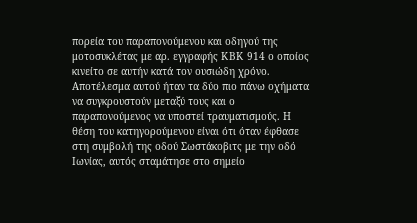πορεία του παραπονούμενου και οδηγού της μοτοσυκλέτας με αρ. εγγραφής ΚΒΚ 914 ο οποίος κινείτο σε αυτήν κατά τον ουσιώδη χρόνο. Αποτέλεσμα αυτού ήταν τα δύο πιο πάνω οχήματα να συγκρουστούν μεταξύ τους και ο παραπονούμενος να υποστεί τραυματισμούς. Η θέση του κατηγορούμενου είναι ότι όταν έφθασε στη συμβολή της οδού Σωστάκοβιτς με την οδό Ιωνίας, αυτός σταμάτησε στο σημείο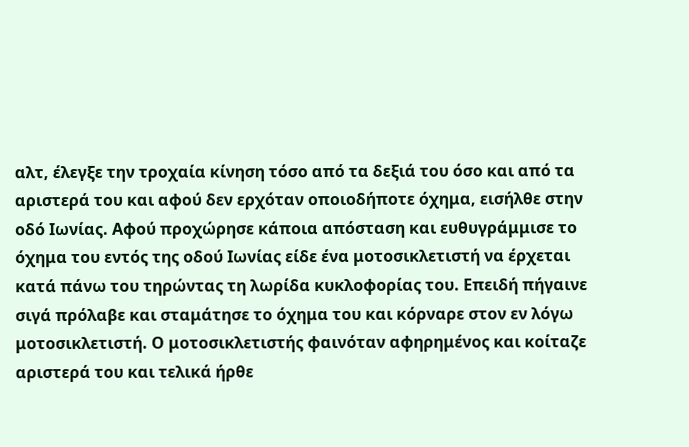αλτ, έλεγξε την τροχαία κίνηση τόσο από τα δεξιά του όσο και από τα αριστερά του και αφού δεν ερχόταν οποιοδήποτε όχημα, εισήλθε στην οδό Ιωνίας. Αφού προχώρησε κάποια απόσταση και ευθυγράμμισε το όχημα του εντός της οδού Ιωνίας είδε ένα μοτοσικλετιστή να έρχεται κατά πάνω του τηρώντας τη λωρίδα κυκλοφορίας του. Επειδή πήγαινε σιγά πρόλαβε και σταμάτησε το όχημα του και κόρναρε στον εν λόγω μοτοσικλετιστή. Ο μοτοσικλετιστής φαινόταν αφηρημένος και κοίταζε αριστερά του και τελικά ήρθε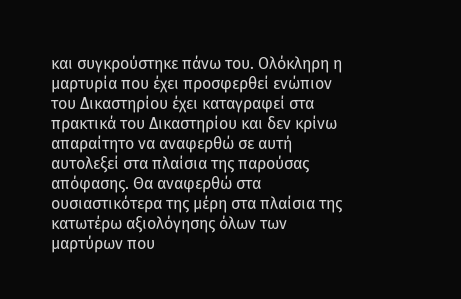και συγκρούστηκε πάνω του. Ολόκληρη η μαρτυρία που έχει προσφερθεί ενώπιον του Δικαστηρίου έχει καταγραφεί στα πρακτικά του Δικαστηρίου και δεν κρίνω απαραίτητο να αναφερθώ σε αυτή αυτολεξεί στα πλαίσια της παρούσας απόφασης. Θα αναφερθώ στα ουσιαστικότερα της μέρη στα πλαίσια της κατωτέρω αξιολόγησης όλων των μαρτύρων που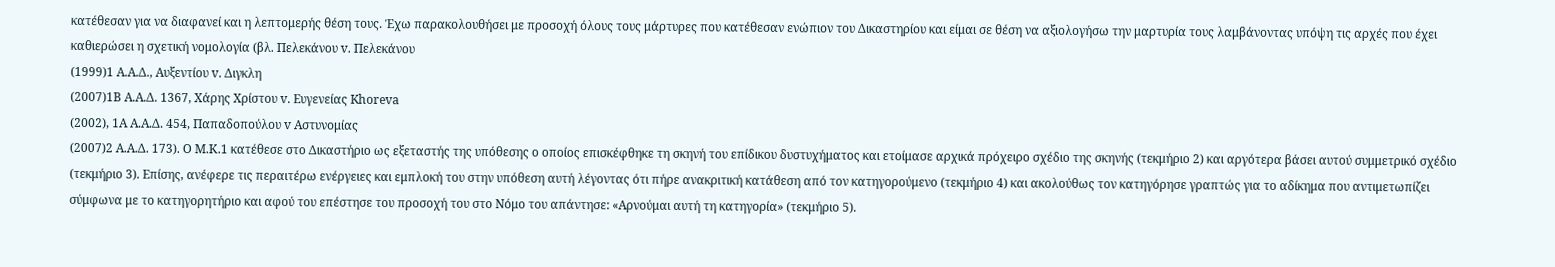κατέθεσαν για να διαφανεί και η λεπτομερής θέση τους. Έχω παρακολουθήσει με προσοχή όλους τους μάρτυρες που κατέθεσαν ενώπιον του Δικαστηρίου και είμαι σε θέση να αξιολογήσω την μαρτυρία τους λαμβάνοντας υπόψη τις αρχές που έχει καθιερώσει η σχετική νομολογία (βλ. Πελεκάνου v. Πελεκάνου
(1999)1 Α.Α.Δ., Αυξεντίου v. Διγκλη
(2007)1Β Α.Α.Δ. 1367, Χάρης Χρίστου v. Ευγενείας Khoreva
(2002), 1A A.A.Δ. 454, Παπαδοπούλου v Αστυνομίας
(2007)2 Α.Α.Δ. 173). Ο Μ.Κ.1 κατέθεσε στο Δικαστήριο ως εξεταστής της υπόθεσης ο οποίος επισκέφθηκε τη σκηνή του επίδικου δυστυχήματος και ετοίμασε αρχικά πρόχειρο σχέδιο της σκηνής (τεκμήριο 2) και αργότερα βάσει αυτού συμμετρικό σχέδιο (τεκμήριο 3). Επίσης, ανέφερε τις περαιτέρω ενέργειες και εμπλοκή του στην υπόθεση αυτή λέγοντας ότι πήρε ανακριτική κατάθεση από τον κατηγορούμενο (τεκμήριο 4) και ακολούθως τον κατηγόρησε γραπτώς για τo αδίκημα που αντιμετωπίζει σύμφωνα με το κατηγορητήριο και αφού του επέστησε του προσοχή του στο Νόμο του απάντησε: «Αρνούμαι αυτή τη κατηγορία» (τεκμήριο 5).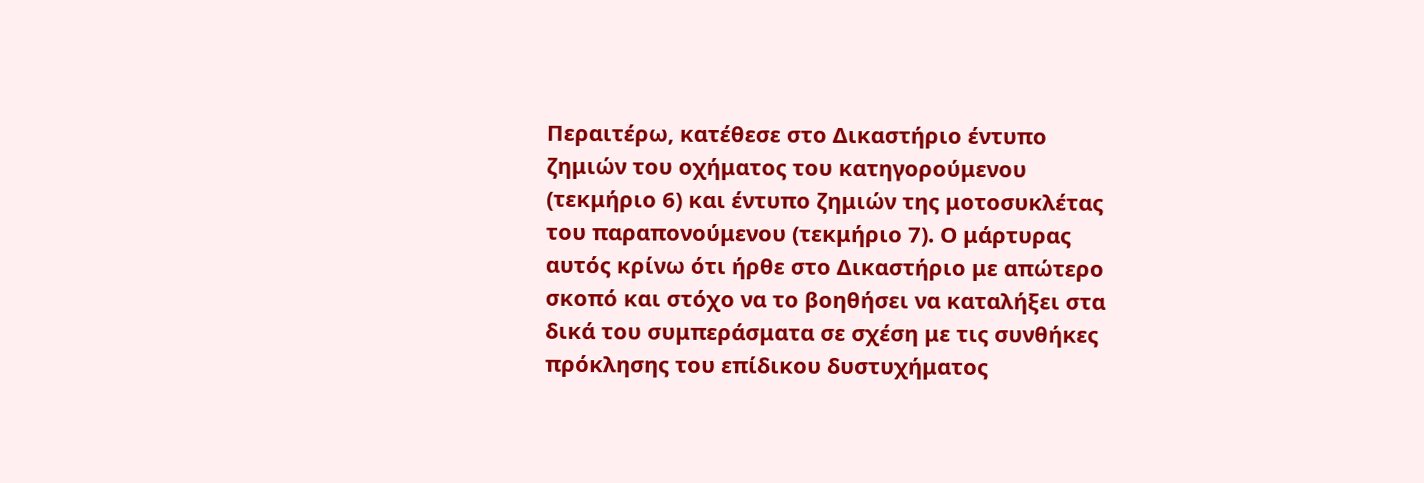Περαιτέρω, κατέθεσε στο Δικαστήριο έντυπο ζημιών του οχήματος του κατηγορούμενου (τεκμήριο 6) και έντυπο ζημιών της μοτοσυκλέτας του παραπονούμενου (τεκμήριο 7). Ο μάρτυρας αυτός κρίνω ότι ήρθε στο Δικαστήριο με απώτερο σκοπό και στόχο να το βοηθήσει να καταλήξει στα δικά του συμπεράσματα σε σχέση με τις συνθήκες πρόκλησης του επίδικου δυστυχήματος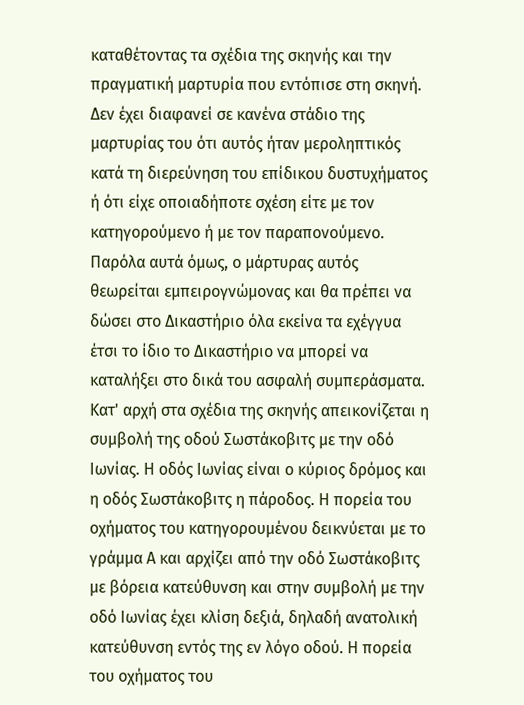καταθέτοντας τα σχέδια της σκηνής και την πραγματική μαρτυρία που εντόπισε στη σκηνή. Δεν έχει διαφανεί σε κανένα στάδιο της μαρτυρίας του ότι αυτός ήταν μεροληπτικός κατά τη διερεύνηση του επίδικου δυστυχήματος ή ότι είχε οποιαδήποτε σχέση είτε με τον κατηγορούμενο ή με τον παραπονούμενο. Παρόλα αυτά όμως, ο μάρτυρας αυτός θεωρείται εμπειρογνώμονας και θα πρέπει να δώσει στο Δικαστήριο όλα εκείνα τα εχέγγυα έτσι το ίδιο το Δικαστήριο να μπορεί να καταλήξει στο δικά του ασφαλή συμπεράσματα. Κατ' αρχή στα σχέδια της σκηνής απεικονίζεται η συμβολή της οδού Σωστάκοβιτς με την οδό Ιωνίας. Η οδός Ιωνίας είναι ο κύριος δρόμος και η οδός Σωστάκοβιτς η πάροδος. Η πορεία του οχήματος του κατηγορουμένου δεικνύεται με το γράμμα Α και αρχίζει από την οδό Σωστάκοβιτς με βόρεια κατεύθυνση και στην συμβολή με την οδό Ιωνίας έχει κλίση δεξιά, δηλαδή ανατολική κατεύθυνση εντός της εν λόγο οδού. Η πορεία του οχήματος του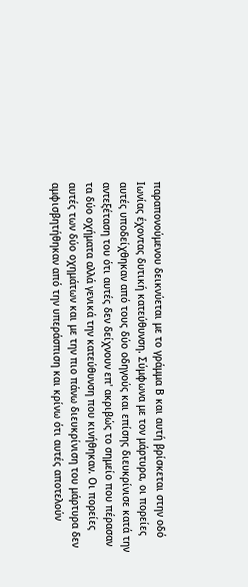παραπονούμενου δεικνύεται με το γράμμα Β και αυτή βρίσκεται στην οδό Ιωνίας έχοντας δυτική κατεύθυνση. Σύμφωνα με τον μάρτυρα, οι πορείες αυτές υποδείχθηκαν από τους δύο οδηγούς και επίσης διευκρίνισε κατά την αντεξέταση του ότι αυτές δεν δείχνουν επ' ακριβώς το σημείο που πέρασαν τα δύο οχήματα αλλά γενικά την κατεύθυνση που κινήθηκαν. Οι πορείες αυτές των δύο οχημάτων και με την πιο πάνω διευκρίνιση του μάρτυρα δεν αμφισβητήθηκαν από την υπεράσπιση και κρίνω ότι αυτές αποτελούν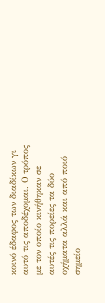κοινό έδαφος των διαδίκων γι αυτό τις αποδέχομαι. Ο τρόπος με τον οποίο κινήθηκαν σε αυτές τις πορείες τα δύο οχήματα αλλά και από ποιό σημείο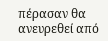πέρασαν θα ανευρεθεί από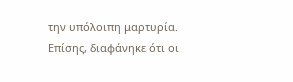την υπόλοιπη μαρτυρία. Επίσης, διαφάνηκε ότι οι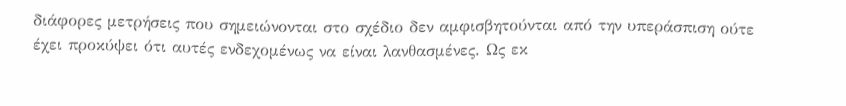διάφορες μετρήσεις που σημειώνονται στο σχέδιο δεν αμφισβητούνται από την υπεράσπιση ούτε έχει προκύψει ότι αυτές ενδεχομένως να είναι λανθασμένες. Ως εκ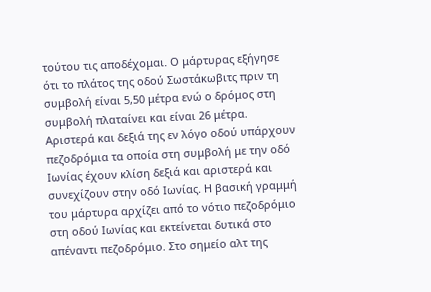τούτου τις αποδέχομαι. Ο μάρτυρας εξήγησε ότι το πλάτος της οδού Σωστάκωβιτς πριν τη συμβολή είναι 5,50 μέτρα ενώ ο δρόμος στη συμβολή πλαταίνει και είναι 26 μέτρα. Αριστερά και δεξιά της εν λόγο οδού υπάρχουν πεζοδρόμια τα οποία στη συμβολή με την οδό Ιωνίας έχουν κλίση δεξιά και αριστερά και συνεχίζουν στην οδό Ιωνίας. Η βασική γραμμή του μάρτυρα αρχίζει από το νότιο πεζοδρόμιο στη οδού Ιωνίας και εκτείνεται δυτικά στο απέναντι πεζοδρόμιο. Στο σημείο αλτ της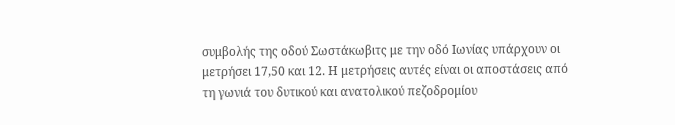συμβολής της οδού Σωστάκωβιτς με την οδό Ιωνίας υπάρχουν οι μετρήσει 17,50 και 12. Η μετρήσεις αυτές είναι οι αποστάσεις από τη γωνιά του δυτικού και ανατολικού πεζοδρομίου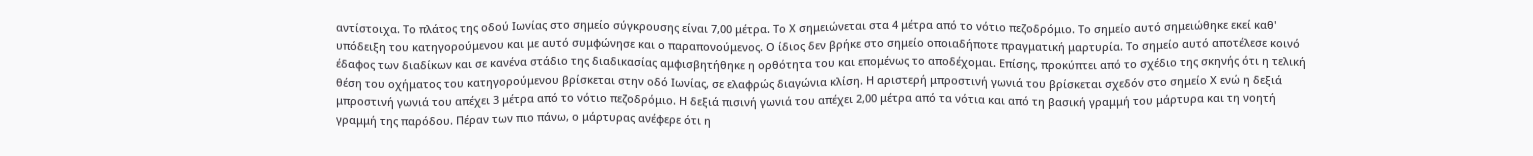αντίστοιχα. Το πλάτος της οδού Ιωνίας στο σημείο σύγκρουσης είναι 7,00 μέτρα. Το Χ σημειώνεται στα 4 μέτρα από το νότιο πεζοδρόμιο. Το σημείο αυτό σημειώθηκε εκεί καθ' υπόδειξη του κατηγορούμενου και με αυτό συμφώνησε και ο παραπονούμενος. Ο ίδιος δεν βρήκε στο σημείο οποιαδήποτε πραγματική μαρτυρία. Το σημείο αυτό αποτέλεσε κοινό έδαφος των διαδίκων και σε κανένα στάδιο της διαδικασίας αμφισβητήθηκε η ορθότητα του και επομένως το αποδέχομαι. Επίσης, προκύπτει από το σχέδιο της σκηνής ότι η τελική θέση του οχήματος του κατηγορούμενου βρίσκεται στην οδό Ιωνίας, σε ελαφρώς διαγώνια κλίση. Η αριστερή μπροστινή γωνιά του βρίσκεται σχεδόν στο σημείο Χ ενώ η δεξιά μπροστινή γωνιά του απέχει 3 μέτρα από το νότιο πεζοδρόμιο. Η δεξιά πισινή γωνιά του απέχει 2,00 μέτρα από τα νότια και από τη βασική γραμμή του μάρτυρα και τη νοητή γραμμή της παρόδου. Πέραν των πιο πάνω, ο μάρτυρας ανέφερε ότι η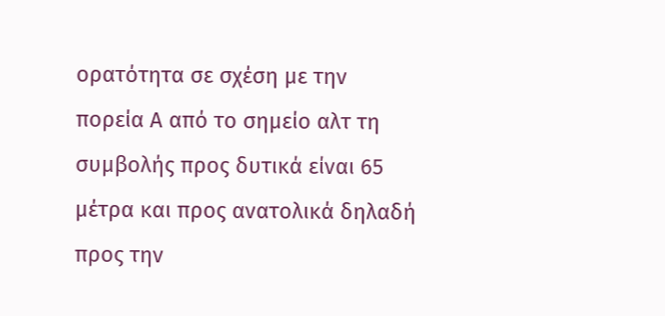ορατότητα σε σχέση με την πορεία Α από το σημείο αλτ τη συμβολής προς δυτικά είναι 65 μέτρα και προς ανατολικά δηλαδή προς την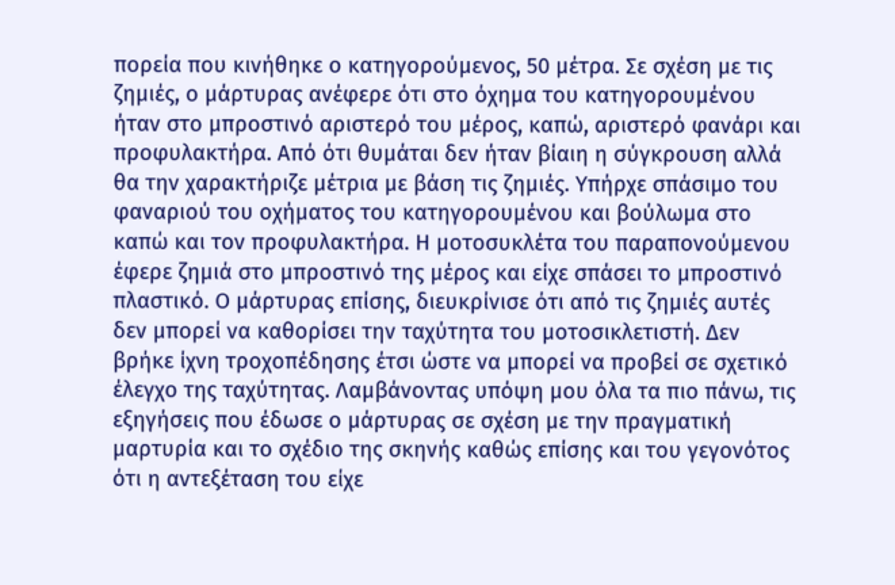πορεία που κινήθηκε ο κατηγορούμενος, 50 μέτρα. Σε σχέση με τις ζημιές, ο μάρτυρας ανέφερε ότι στο όχημα του κατηγορουμένου ήταν στο μπροστινό αριστερό του μέρος, καπώ, αριστερό φανάρι και προφυλακτήρα. Από ότι θυμάται δεν ήταν βίαιη η σύγκρουση αλλά θα την χαρακτήριζε μέτρια με βάση τις ζημιές. Υπήρχε σπάσιμο του φαναριού του οχήματος του κατηγορουμένου και βούλωμα στο καπώ και τον προφυλακτήρα. Η μοτοσυκλέτα του παραπονούμενου έφερε ζημιά στο μπροστινό της μέρος και είχε σπάσει το μπροστινό πλαστικό. Ο μάρτυρας επίσης, διευκρίνισε ότι από τις ζημιές αυτές δεν μπορεί να καθορίσει την ταχύτητα του μοτοσικλετιστή. Δεν βρήκε ίχνη τροχοπέδησης έτσι ώστε να μπορεί να προβεί σε σχετικό έλεγχο της ταχύτητας. Λαμβάνοντας υπόψη μου όλα τα πιο πάνω, τις εξηγήσεις που έδωσε ο μάρτυρας σε σχέση με την πραγματική μαρτυρία και το σχέδιο της σκηνής καθώς επίσης και του γεγονότος ότι η αντεξέταση του είχε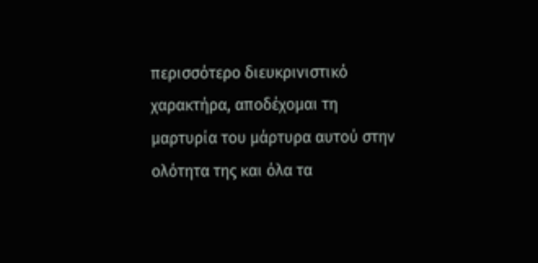περισσότερο διευκρινιστικό χαρακτήρα, αποδέχομαι τη μαρτυρία του μάρτυρα αυτού στην ολότητα της και όλα τα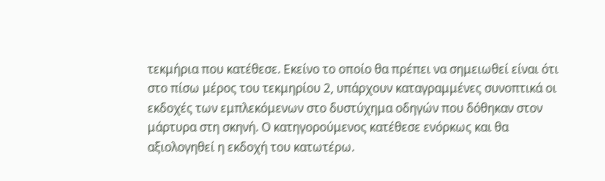τεκμήρια που κατέθεσε. Εκείνο το οποίο θα πρέπει να σημειωθεί είναι ότι στο πίσω μέρος του τεκμηρίου 2, υπάρχουν καταγραμμένες συνοπτικά οι εκδοχές των εμπλεκόμενων στο δυστύχημα οδηγών που δόθηκαν στον μάρτυρα στη σκηνή. Ο κατηγορούμενος κατέθεσε ενόρκως και θα αξιολογηθεί η εκδοχή του κατωτέρω.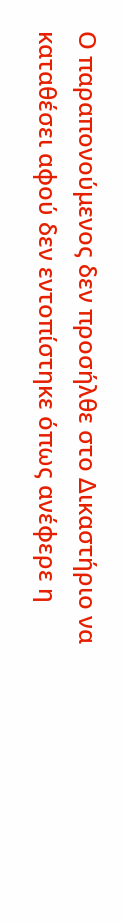Ο παραπονούμενος δεν προσήλθε στο Δικαστήριο να καταθέσει αφού δεν εντοπίστηκε όπως ανέφερε η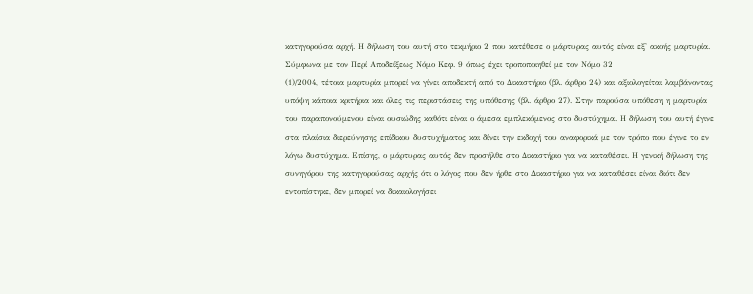κατηγορούσα αρχή. Η δήλωση του αυτή στο τεκμήριο 2 που κατέθεσε ο μάρτυρας αυτός είναι εξ' ακοής μαρτυρία. Σύμφωνα με τον Περί Αποδείξεως Νόμο Κεφ. 9 όπως έχει τροποποιηθεί με τον Νόμο 32
(1)/2004, τέτοια μαρτυρία μπορεί να γίνει αποδεκτή από το Δικαστήριο (βλ. άρθρο 24) και αξιολογείται λαμβάνοντας υπόψη κάποια κριτήρια και όλες τις περιστάσεις της υπόθεσης (βλ. άρθρο 27). Στην παρούσα υπόθεση η μαρτυρία του παραπονούμενου είναι ουσιώδης καθότι είναι ο άμεσα εμπλεκόμενος στο δυστύχημα. Η δήλωση του αυτή έγινε στα πλαίσια διερεύνησης επίδικου δυστυχήματος και δίνει την εκδοχή του αναφορικά με τον τρόπο που έγινε το εν λόγω δυστύχημα. Επίσης, ο μάρτυρας αυτός δεν προσήλθε στο Δικαστήριο για να καταθέσει. Η γενική δήλωση της συνηγόρου της κατηγορούσας αρχής ότι ο λόγος που δεν ήρθε στο Δικαστήριο για να καταθέσει είναι διότι δεν εντοπίστηκε, δεν μπορεί να δικαιολογήσει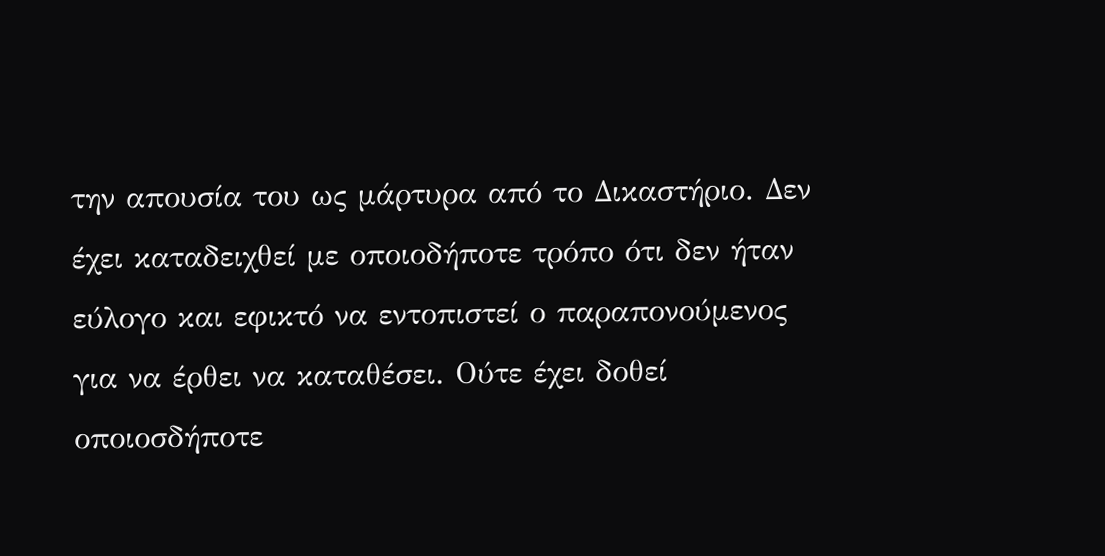την απουσία του ως μάρτυρα από το Δικαστήριο. Δεν έχει καταδειχθεί με οποιοδήποτε τρόπο ότι δεν ήταν εύλογο και εφικτό να εντοπιστεί ο παραπονούμενος για να έρθει να καταθέσει. Ούτε έχει δοθεί οποιοσδήποτε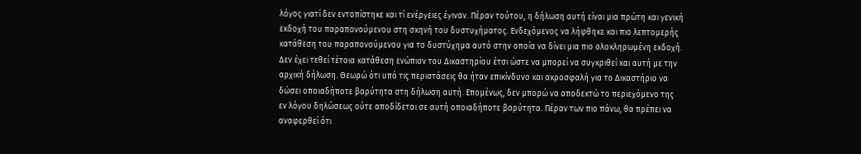λόγος γιατί δεν εντοπίστηκε και τί ενέργειες έγιναν. Πέραν τούτου, η δήλωση αυτή είναι μια πρώτη και γενική εκδοχή του παραπονούμενου στη σκηνή του δυστυχήματος. Ενδεχόμενος να λήφθηκε και πιο λεπτομερής κατάθεση του παραπονούμενου για το δυστύχημα αυτό στην οποία να δίνει μια πιο ολοκληρωμένη εκδοχή. Δεν έχει τεθεί τέτοια κατάθεση ενώπιον του Δικαστηρίου έτσι ώστε να μπορεί να συγκριθεί και αυτή με την αρχική δήλωση. Θεωρώ ότι υπό τις περιστάσεις θα ήταν επικίνδυνο και ακροσφαλή για το Δικαστήριο να δώσει οποιαδήποτε βαρύτητα στη δήλωση αυτή. Επομένως, δεν μπορώ να αποδεκτώ το περιεχόμενο της εν λόγου δηλώσεως ούτε αποδίδεται σε αυτή οποιαδήποτε βαρύτητα. Πέραν των πιο πάνω, θα πρέπει να αναφερθεί ότι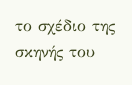το σχέδιο της σκηνής του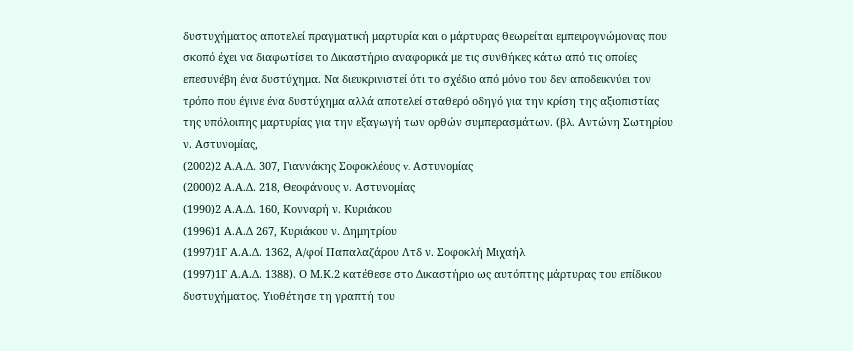δυστυχήματος αποτελεί πραγματική μαρτυρία και ο μάρτυρας θεωρείται εμπειρογνώμονας που σκοπό έχει να διαφωτίσει το Δικαστήριο αναφορικά με τις συνθήκες κάτω από τις οποίες επεσυνέβη ένα δυστύχημα. Να διευκρινιστεί ότι το σχέδιο από μόνο του δεν αποδεικνύει τον τρόπο που έγινε ένα δυστύχημα αλλά αποτελεί σταθερό οδηγό για την κρίση της αξιοπιστίας της υπόλοιπης μαρτυρίας για την εξαγωγή των ορθών συμπερασμάτων. (βλ. Αντώνη Σωτηρίου ν. Αστυνομίας,
(2002)2 Α.Α.Δ. 307, Γιαννάκης Σοφοκλέους v. Aστυνομίας
(2000)2 Α.Α.Δ. 218, Θεοφάνους ν. Αστυνομίας
(1990)2 Α.Α.Δ. 160, Κονναρή ν. Κυριάκου
(1996)1 Α.Α.Δ 267, Κυριάκου ν. Δημητρίου
(1997)1Γ Α.Α.Δ. 1362, Α/φοί Παπαλαζάρου Λτδ ν. Σοφοκλή Μιχαήλ
(1997)1Γ Α.Α.Δ. 1388). Ο Μ.Κ.2 κατέθεσε στο Δικαστήριο ως αυτόπτης μάρτυρας του επίδικου δυστυχήματος. Υιοθέτησε τη γραπτή του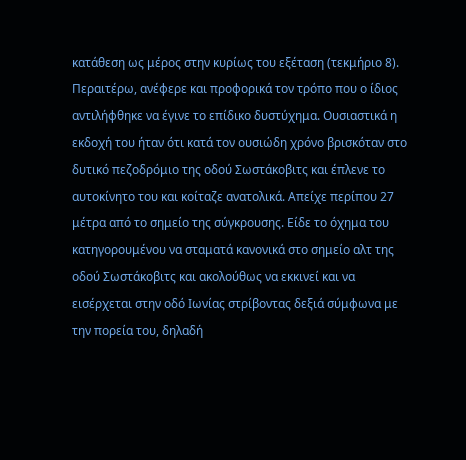κατάθεση ως μέρος στην κυρίως του εξέταση (τεκμήριο 8). Περαιτέρω, ανέφερε και προφορικά τον τρόπο που ο ίδιος αντιλήφθηκε να έγινε το επίδικο δυστύχημα. Ουσιαστικά η εκδοχή του ήταν ότι κατά τον ουσιώδη χρόνο βρισκόταν στο δυτικό πεζοδρόμιο της οδού Σωστάκοβιτς και έπλενε το αυτοκίνητο του και κοίταζε ανατολικά. Απείχε περίπου 27 μέτρα από το σημείο της σύγκρουσης. Είδε το όχημα του κατηγορουμένου να σταματά κανονικά στο σημείο αλτ της οδού Σωστάκοβιτς και ακολούθως να εκκινεί και να εισέρχεται στην οδό Ιωνίας στρίβοντας δεξιά σύμφωνα με την πορεία του, δηλαδή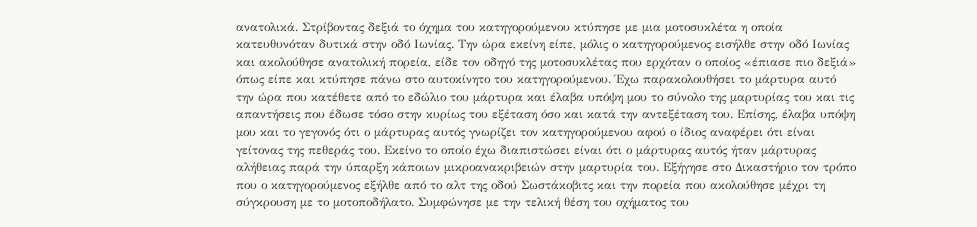ανατολικά. Στρίβοντας δεξιά το όχημα του κατηγορούμενου κτύπησε με μια μοτοσυκλέτα η οποία κατευθυνόταν δυτικά στην οδό Ιωνίας. Την ώρα εκείνη είπε, μόλις ο κατηγορούμενος εισήλθε στην οδό Ιωνίας και ακολούθησε ανατολική πορεία, είδε τον οδηγό της μοτοσυκλέτας που ερχόταν ο οποίος «έπιασε πιο δεξιά» όπως είπε και κτύπησε πάνω στο αυτοκίνητο του κατηγορούμενου. Έχω παρακολουθήσει το μάρτυρα αυτό την ώρα που κατέθετε από το εδώλιο του μάρτυρα και έλαβα υπόψη μου το σύνολο της μαρτυρίας του και τις απαντήσεις που έδωσε τόσο στην κυρίως του εξέταση όσο και κατά την αντεξέταση του. Επίσης, έλαβα υπόψη μου και το γεγονός ότι ο μάρτυρας αυτός γνωρίζει τον κατηγορούμενου αφού ο ίδιος αναφέρει ότι είναι γείτονας της πεθεράς του. Εκείνο το οποίο έχω διαπιστώσει είναι ότι ο μάρτυρας αυτός ήταν μάρτυρας αλήθειας παρά την ύπαρξη κάποιων μικροανακριβειών στην μαρτυρία του. Εξήγησε στο Δικαστήριο τον τρόπο που ο κατηγορούμενος εξήλθε από το αλτ της οδού Σωστάκοβιτς και την πορεία που ακολούθησε μέχρι τη σύγκρουση με το μοτοποδήλατο. Συμφώνησε με την τελική θέση του οχήματος του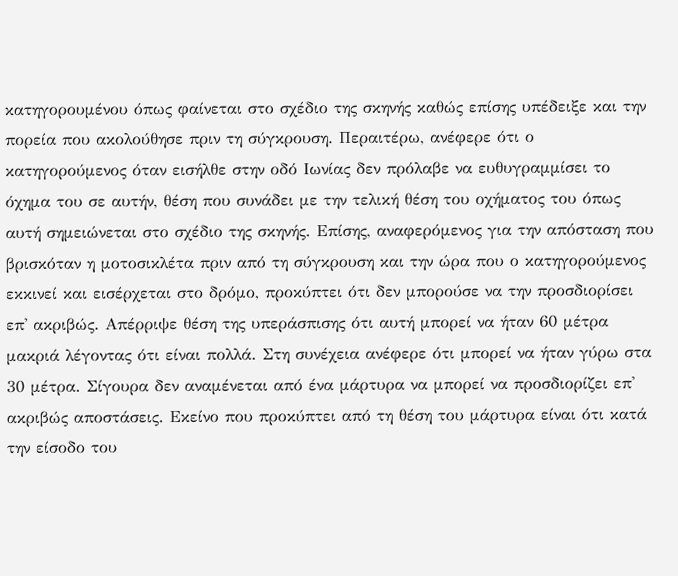κατηγορουμένου όπως φαίνεται στο σχέδιο της σκηνής καθώς επίσης υπέδειξε και την πορεία που ακολούθησε πριν τη σύγκρουση. Περαιτέρω, ανέφερε ότι ο κατηγορούμενος όταν εισήλθε στην οδό Ιωνίας δεν πρόλαβε να ευθυγραμμίσει το όχημα του σε αυτήν, θέση που συνάδει με την τελική θέση του οχήματος του όπως αυτή σημειώνεται στο σχέδιο της σκηνής. Επίσης, αναφερόμενος για την απόσταση που βρισκόταν η μοτοσικλέτα πριν από τη σύγκρουση και την ώρα που ο κατηγορούμενος εκκινεί και εισέρχεται στο δρόμο, προκύπτει ότι δεν μπορούσε να την προσδιορίσει επ' ακριβώς. Απέρριψε θέση της υπεράσπισης ότι αυτή μπορεί να ήταν 60 μέτρα μακριά λέγοντας ότι είναι πολλά. Στη συνέχεια ανέφερε ότι μπορεί να ήταν γύρω στα 30 μέτρα. Σίγουρα δεν αναμένεται από ένα μάρτυρα να μπορεί να προσδιορίζει επ' ακριβώς αποστάσεις. Εκείνο που προκύπτει από τη θέση του μάρτυρα είναι ότι κατά την είσοδο του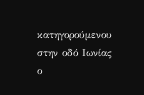κατηγορούμενου στην οδό Ιωνίας ο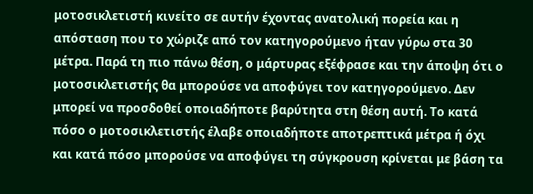μοτοσικλετιστή κινείτο σε αυτήν έχοντας ανατολική πορεία και η απόσταση που το χώριζε από τον κατηγορούμενο ήταν γύρω στα 30 μέτρα. Παρά τη πιο πάνω θέση, ο μάρτυρας εξέφρασε και την άποψη ότι ο μοτοσικλετιστής θα μπορούσε να αποφύγει τον κατηγορούμενο. Δεν μπορεί να προσδοθεί οποιαδήποτε βαρύτητα στη θέση αυτή. Το κατά πόσο ο μοτοσικλετιστής έλαβε οποιαδήποτε αποτρεπτικά μέτρα ή όχι και κατά πόσο μπορούσε να αποφύγει τη σύγκρουση κρίνεται με βάση τα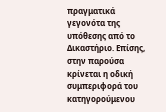πραγματικά γεγονότα της υπόθεσης από το Δικαστήριο. Επίσης, στην παρούσα κρίνεται η οδική συμπεριφορά του κατηγορούμενου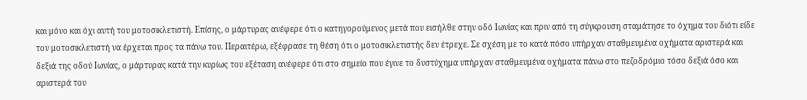και μόνο και όχι αυτή του μοτοσικλετιστή. Επίσης, ο μάρτυρας ανέφερε ότι ο κατηγορούμενος μετά που εισήλθε στην οδό Ιωνίας και πριν από τη σύγκρουση σταμάτησε το όχημα του διότι είδε τον μοτοσικλετιστή να έρχεται προς τα πάνω του. Περαιτέρω, εξέφρασε τη θέση ότι ο μοτοσικλετιστής δεν έτρεχε. Σε σχέση με το κατά πόσο υπήρχαν σταθμευμένα οχήματα αριστερά και δεξιά της οδού Ιωνίας, ο μάρτυρας κατά την κυρίως του εξέταση ανέφερε ότι στο σημείο που έγινε το δυστύχημα υπήρχαν σταθμευμένα οχήματα πάνω στο πεζοδρόμιο τόσο δεξιά όσο και αριστερά του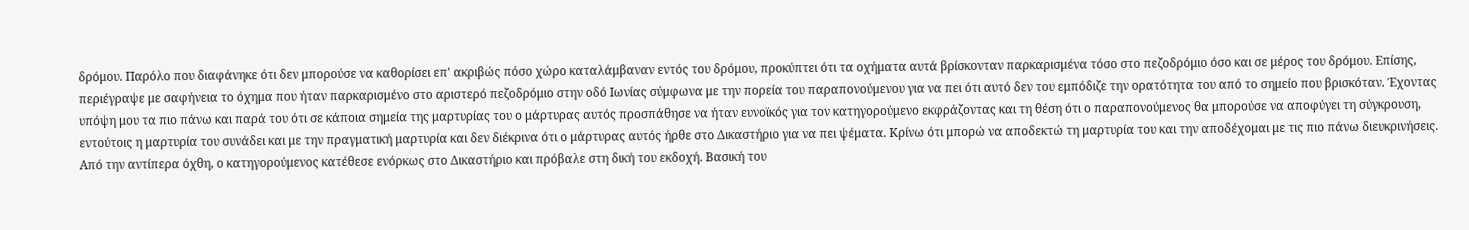δρόμου. Παρόλο που διαφάνηκε ότι δεν μπορούσε να καθορίσει επ' ακριβώς πόσο χώρο καταλάμβαναν εντός του δρόμου, προκύπτει ότι τα οχήματα αυτά βρίσκονταν παρκαρισμένα τόσο στο πεζοδρόμιο όσο και σε μέρος του δρόμου. Επίσης, περιέγραψε με σαφήνεια το όχημα που ήταν παρκαρισμένο στο αριστερό πεζοδρόμιο στην οδό Ιωνίας σύμφωνα με την πορεία του παραπονούμενου για να πει ότι αυτό δεν του εμπόδιζε την ορατότητα του από το σημείο που βρισκόταν. Έχοντας υπόψη μου τα πιο πάνω και παρά του ότι σε κάποια σημεία της μαρτυρίας του ο μάρτυρας αυτός προσπάθησε να ήταν ευνοϊκός για τον κατηγορούμενο εκφράζοντας και τη θέση ότι ο παραπονούμενος θα μπορούσε να αποφύγει τη σύγκρουση, εντούτοις η μαρτυρία του συνάδει και με την πραγματική μαρτυρία και δεν διέκρινα ότι ο μάρτυρας αυτός ήρθε στο Δικαστήριο για να πει ψέματα. Κρίνω ότι μπορώ να αποδεκτώ τη μαρτυρία του και την αποδέχομαι με τις πιο πάνω διευκρινήσεις. Από την αντίπερα όχθη, ο κατηγορούμενος κατέθεσε ενόρκως στο Δικαστήριο και πρόβαλε στη δική του εκδοχή. Βασική του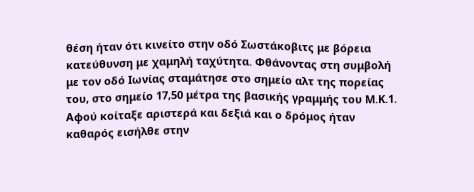θέση ήταν ότι κινείτο στην οδό Σωστάκοβιτς με βόρεια κατεύθυνση με χαμηλή ταχύτητα. Φθάνοντας στη συμβολή με τον οδό Ιωνίας σταμάτησε στο σημείο αλτ της πορείας του, στο σημείο 17,50 μέτρα της βασικής γραμμής του Μ.Κ.1. Αφού κοίταξε αριστερά και δεξιά και ο δρόμος ήταν καθαρός εισήλθε στην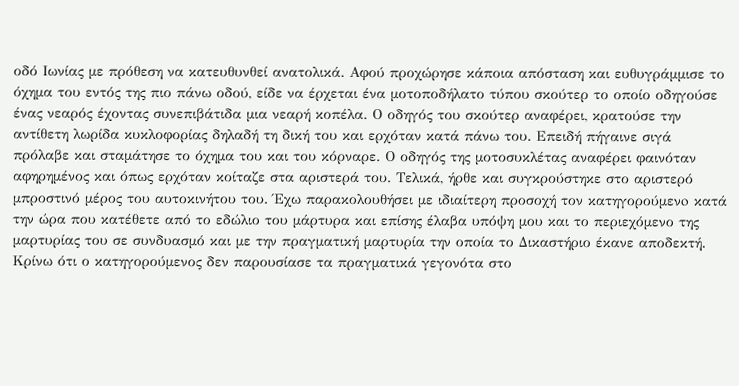οδό Ιωνίας με πρόθεση να κατευθυνθεί ανατολικά. Αφού προχώρησε κάποια απόσταση και ευθυγράμμισε το όχημα του εντός της πιο πάνω οδού, είδε να έρχεται ένα μοτοποδήλατο τύπου σκούτερ το οποίο οδηγούσε ένας νεαρός έχοντας συνεπιβάτιδα μια νεαρή κοπέλα. Ο οδηγός του σκούτερ αναφέρει, κρατούσε την αντίθετη λωρίδα κυκλοφορίας δηλαδή τη δική του και ερχόταν κατά πάνω του. Επειδή πήγαινε σιγά πρόλαβε και σταμάτησε το όχημα του και του κόρναρε. Ο οδηγός της μοτοσυκλέτας αναφέρει φαινόταν αφηρημένος και όπως ερχόταν κοίταζε στα αριστερά του. Τελικά, ήρθε και συγκρούστηκε στο αριστερό μπροστινό μέρος του αυτοκινήτου του. Έχω παρακολουθήσει με ιδιαίτερη προσοχή τον κατηγορούμενo κατά την ώρα που κατέθετε από το εδώλιο του μάρτυρα και επίσης έλαβα υπόψη μου και το περιεχόμενο της μαρτυρίας του σε συνδυασμό και με την πραγματική μαρτυρία την οποία το Δικαστήριο έκανε αποδεκτή. Κρίνω ότι ο κατηγορούμενος δεν παρουσίασε τα πραγματικά γεγονότα στο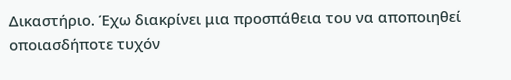Δικαστήριο. Έχω διακρίνει μια προσπάθεια του να αποποιηθεί οποιασδήποτε τυχόν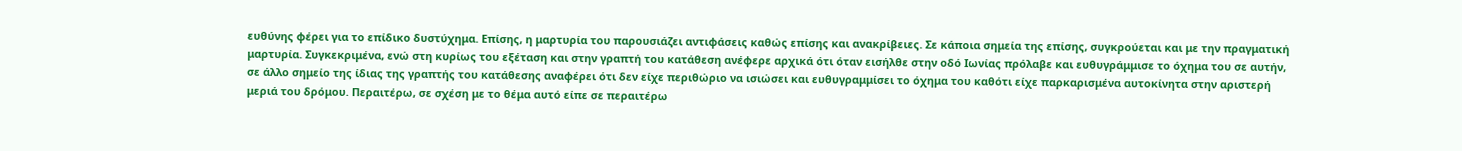ευθύνης φέρει για το επίδικο δυστύχημα. Επίσης, η μαρτυρία του παρουσιάζει αντιφάσεις καθώς επίσης και ανακρίβειες. Σε κάποια σημεία της επίσης, συγκρούεται και με την πραγματική μαρτυρία. Συγκεκριμένα, ενώ στη κυρίως του εξέταση και στην γραπτή του κατάθεση ανέφερε αρχικά ότι όταν εισήλθε στην οδό Ιωνίας πρόλαβε και ευθυγράμμισε το όχημα του σε αυτήν, σε άλλο σημείο της ίδιας της γραπτής του κατάθεσης αναφέρει ότι δεν είχε περιθώριο να ισιώσει και ευθυγραμμίσει το όχημα του καθότι είχε παρκαρισμένα αυτοκίνητα στην αριστερή μεριά του δρόμου. Περαιτέρω, σε σχέση με το θέμα αυτό είπε σε περαιτέρω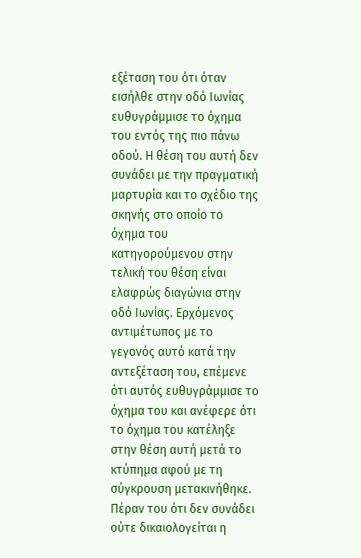εξέταση του ότι όταν εισήλθε στην οδό Ιωνίας ευθυγράμμισε το όχημα του εντός της πιο πάνω οδού. Η θέση του αυτή δεν συνάδει με την πραγματική μαρτυρία και το σχέδιο της σκηνής στο οποίο το όχημα του κατηγορούμενου στην τελική του θέση είναι ελαφρώς διαγώνια στην οδό Ιωνίας. Ερχόμενος αντιμέτωπος με το γεγονός αυτό κατά την αντεξέταση του, επέμενε ότι αυτός ευθυγράμμισε το όχημα του και ανέφερε ότι το όχημα του κατέληξε στην θέση αυτή μετά το κτύπημα αφού με τη σύγκρουση μετακινήθηκε. Πέραν του ότι δεν συνάδει ούτε δικαιολογείται η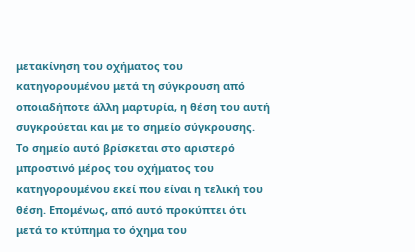μετακίνηση του οχήματος του κατηγορουμένου μετά τη σύγκρουση από οποιαδήποτε άλλη μαρτυρία, η θέση του αυτή συγκρούεται και με το σημείο σύγκρουσης. Το σημείο αυτό βρίσκεται στο αριστερό μπροστινό μέρος του οχήματος του κατηγορουμένου εκεί που είναι η τελική του θέση. Επομένως, από αυτό προκύπτει ότι μετά το κτύπημα το όχημα του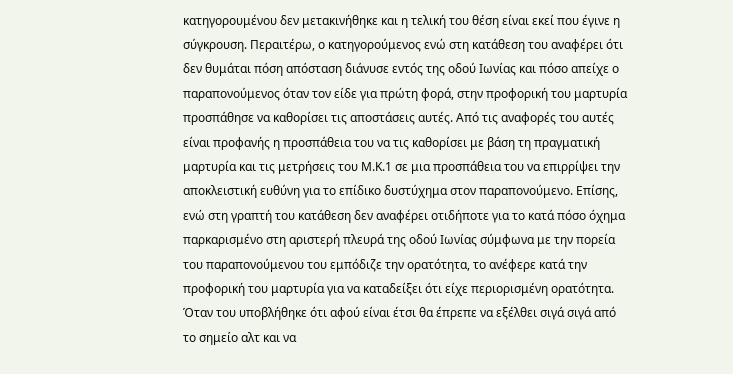κατηγορουμένου δεν μετακινήθηκε και η τελική του θέση είναι εκεί που έγινε η σύγκρουση. Περαιτέρω, ο κατηγορούμενος ενώ στη κατάθεση του αναφέρει ότι δεν θυμάται πόση απόσταση διάνυσε εντός της οδού Ιωνίας και πόσο απείχε ο παραπονούμενος όταν τον είδε για πρώτη φορά, στην προφορική του μαρτυρία προσπάθησε να καθορίσει τις αποστάσεις αυτές. Από τις αναφορές του αυτές είναι προφανής η προσπάθεια του να τις καθορίσει με βάση τη πραγματική μαρτυρία και τις μετρήσεις του Μ.Κ.1 σε μια προσπάθεια του να επιρρίψει την αποκλειστική ευθύνη για το επίδικο δυστύχημα στον παραπονούμενο. Επίσης, ενώ στη γραπτή του κατάθεση δεν αναφέρει οτιδήποτε για το κατά πόσο όχημα παρκαρισμένο στη αριστερή πλευρά της οδού Ιωνίας σύμφωνα με την πορεία του παραπονούμενου του εμπόδιζε την ορατότητα, το ανέφερε κατά την προφορική του μαρτυρία για να καταδείξει ότι είχε περιορισμένη ορατότητα. Όταν του υποβλήθηκε ότι αφού είναι έτσι θα έπρεπε να εξέλθει σιγά σιγά από το σημείο αλτ και να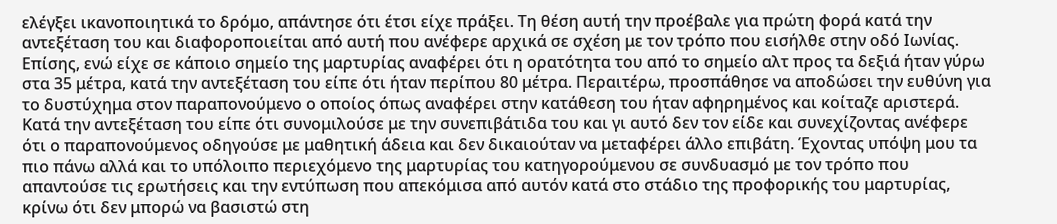ελέγξει ικανοποιητικά το δρόμο, απάντησε ότι έτσι είχε πράξει. Τη θέση αυτή την προέβαλε για πρώτη φορά κατά την αντεξέταση του και διαφοροποιείται από αυτή που ανέφερε αρχικά σε σχέση με τον τρόπο που εισήλθε στην οδό Ιωνίας. Επίσης, ενώ είχε σε κάποιο σημείο της μαρτυρίας αναφέρει ότι η ορατότητα του από το σημείο αλτ προς τα δεξιά ήταν γύρω στα 35 μέτρα, κατά την αντεξέταση του είπε ότι ήταν περίπου 80 μέτρα. Περαιτέρω, προσπάθησε να αποδώσει την ευθύνη για το δυστύχημα στον παραπονούμενο ο οποίος όπως αναφέρει στην κατάθεση του ήταν αφηρημένος και κοίταζε αριστερά. Κατά την αντεξέταση του είπε ότι συνομιλούσε με την συνεπιβάτιδα του και γι αυτό δεν τον είδε και συνεχίζοντας ανέφερε ότι ο παραπονούμενος οδηγούσε με μαθητική άδεια και δεν δικαιούταν να μεταφέρει άλλο επιβάτη. Έχοντας υπόψη μου τα πιο πάνω αλλά και το υπόλοιπο περιεχόμενο της μαρτυρίας του κατηγορούμενου σε συνδυασμό με τον τρόπο που απαντούσε τις ερωτήσεις και την εντύπωση που απεκόμισα από αυτόν κατά στο στάδιο της προφορικής του μαρτυρίας, κρίνω ότι δεν μπορώ να βασιστώ στη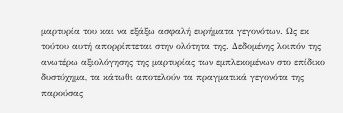μαρτυρία του και να εξάξω ασφαλή ευρήματα γεγονότων. Ως εκ τούτου αυτή απορρίπτεται στην ολότητα της. Δεδομένης λοιπόν της ανωτέρω αξιολόγησης της μαρτυρίας των εμπλεκομένων στο επίδικο δυστύχημα, τα κάτωθι αποτελούν τα πραγματικά γεγονότα της παρούσας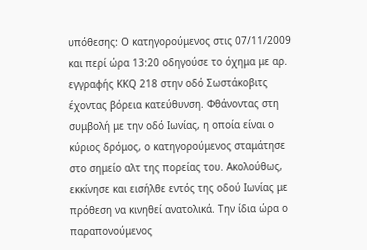υπόθεσης: Ο κατηγορούμενος στις 07/11/2009 και περί ώρα 13:20 οδηγούσε το όχημα με αρ. εγγραφής ΚΚQ 218 στην οδό Σωστάκοβιτς έχοντας βόρεια κατεύθυνση. Φθάνοντας στη συμβολή με την οδό Ιωνίας, η οποία είναι ο κύριος δρόμος, ο κατηγορούμενος σταμάτησε στο σημείο αλτ της πορείας του. Ακολούθως, εκκίνησε και εισήλθε εντός της οδού Ιωνίας με πρόθεση να κινηθεί ανατολικά. Την ίδια ώρα ο παραπονούμενος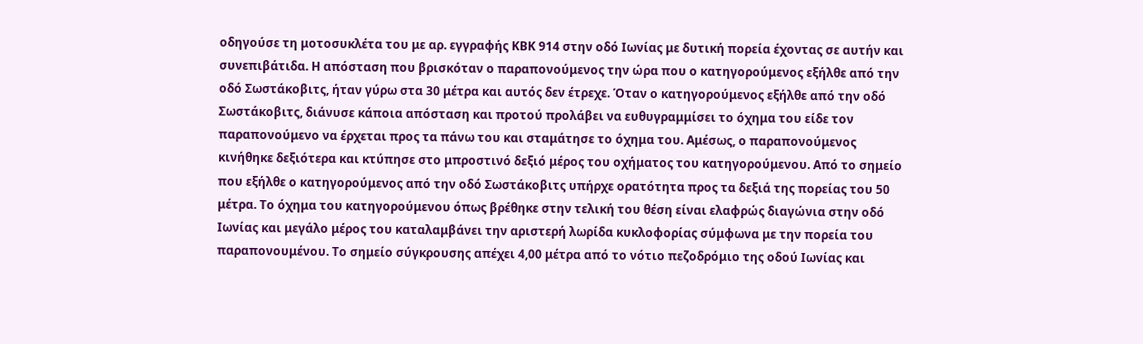οδηγούσε τη μοτοσυκλέτα του με αρ. εγγραφής ΚΒΚ 914 στην οδό Ιωνίας με δυτική πορεία έχοντας σε αυτήν και συνεπιβάτιδα. Η απόσταση που βρισκόταν ο παραπονούμενος την ώρα που ο κατηγορούμενος εξήλθε από την οδό Σωστάκοβιτς, ήταν γύρω στα 30 μέτρα και αυτός δεν έτρεχε. Όταν ο κατηγορούμενος εξήλθε από την οδό Σωστάκοβιτς, διάνυσε κάποια απόσταση και προτού προλάβει να ευθυγραμμίσει το όχημα του είδε τον παραπονούμενο να έρχεται προς τα πάνω του και σταμάτησε το όχημα του. Αμέσως, ο παραπονούμενος κινήθηκε δεξιότερα και κτύπησε στο μπροστινό δεξιό μέρος του οχήματος του κατηγορούμενου. Από το σημείο που εξήλθε ο κατηγορούμενος από την οδό Σωστάκοβιτς υπήρχε ορατότητα προς τα δεξιά της πορείας του 50 μέτρα. Το όχημα του κατηγορούμενου όπως βρέθηκε στην τελική του θέση είναι ελαφρώς διαγώνια στην οδό Ιωνίας και μεγάλο μέρος του καταλαμβάνει την αριστερή λωρίδα κυκλοφορίας σύμφωνα με την πορεία του παραπονουμένου. Το σημείο σύγκρουσης απέχει 4,00 μέτρα από το νότιο πεζοδρόμιο της οδού Ιωνίας και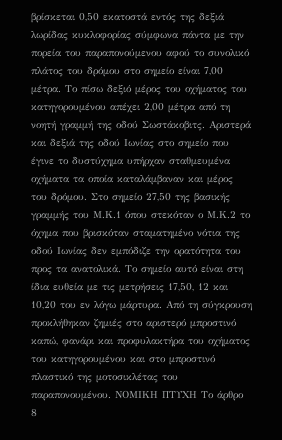βρίσκεται 0,50 εκατοστά εντός της δεξιά λωρίδας κυκλοφορίας σύμφωνα πάντα με την πορεία του παραπονούμενου αφού το συνολικό πλάτος του δρόμου στο σημείο είναι 7,00 μέτρα. Το πίσω δεξιό μέρος του οχήματος του κατηγορουμένου απέχει 2,00 μέτρα από τη νοητή γραμμή της οδού Σωστάκοβιτς. Αριστερά και δεξιά της οδού Ιωνίας στο σημείο που έγινε το δυστύχημα υπήρχαν σταθμευμένα οχήματα τα οποία καταλάμβαναν και μέρος του δρόμου. Στο σημείο 27,50 της βασικής γραμμής του Μ.Κ.1 όπου στεκόταν ο Μ.Κ.2 το όχημα που βρισκόταν σταματημένο νότια της οδού Ιωνίας δεν εμπόδιζε την ορατότητα του προς τα ανατολικά. Το σημείο αυτό είναι στη ίδια ευθεία με τις μετρήσεις 17,50, 12 και 10,20 του εν λόγω μάρτυρα. Από τη σύγκρουση προκλήθηκαν ζημιές στο αριστερό μπροστινό καπώ, φανάρι και προφυλακτήρα του οχήματος του κατηγορουμένου και στο μπροστινό πλαστικό της μοτοσικλέτας του παραπονουμένου. ΝΟΜΙΚΗ ΠΤΥΧΗ Το άρθρο 8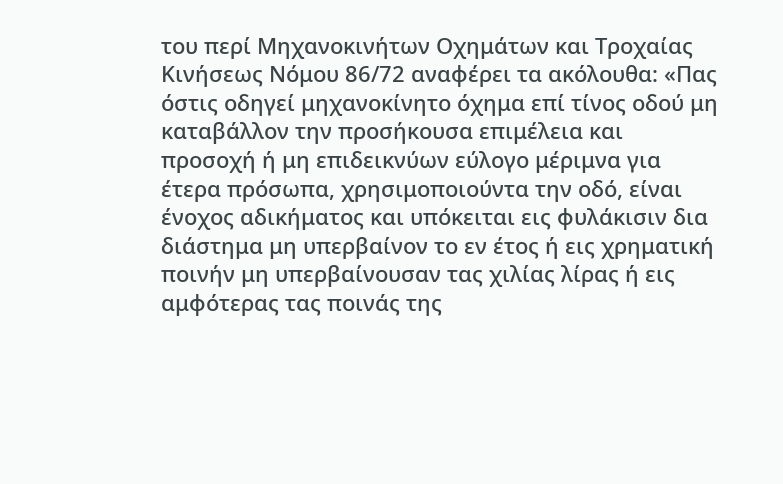του περί Μηχανοκινήτων Οχημάτων και Τροχαίας Κινήσεως Νόμου 86/72 αναφέρει τα ακόλουθα: «Πας όστις οδηγεί μηχανοκίνητο όχημα επί τίνος οδού μη καταβάλλον την προσήκουσα επιμέλεια και προσοχή ή μη επιδεικνύων εύλογο μέριμνα για έτερα πρόσωπα, χρησιμοποιούντα την οδό, είναι ένοχος αδικήματος και υπόκειται εις φυλάκισιν δια διάστημα μη υπερβαίνον το εν έτος ή εις χρηματική ποινήν μη υπερβαίνουσαν τας χιλίας λίρας ή εις αμφότερας τας ποινάς της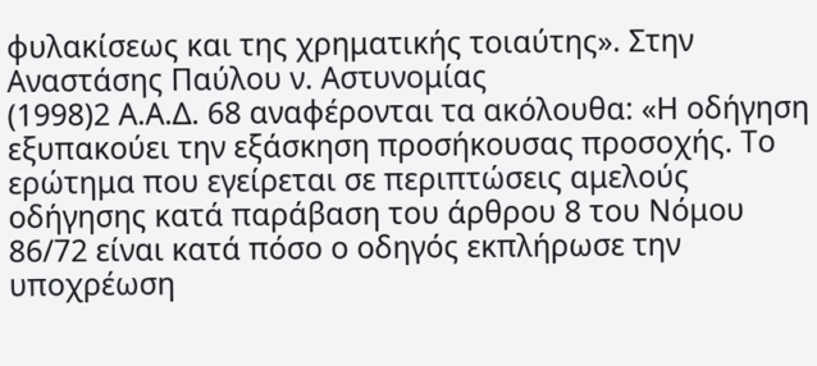φυλακίσεως και της χρηματικής τοιαύτης». Στην Αναστάσης Παύλου ν. Αστυνομίας
(1998)2 Α.Α.Δ. 68 αναφέρονται τα ακόλουθα: «Η οδήγηση εξυπακούει την εξάσκηση προσήκουσας προσοχής. Το ερώτημα που εγείρεται σε περιπτώσεις αμελούς οδήγησης κατά παράβαση του άρθρου 8 του Νόμου 86/72 είναι κατά πόσο ο οδηγός εκπλήρωσε την υποχρέωση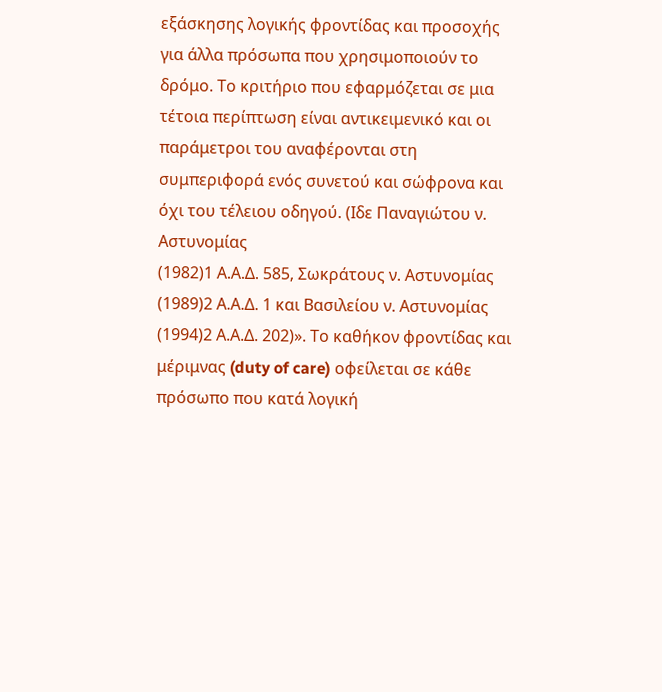εξάσκησης λογικής φροντίδας και προσοχής για άλλα πρόσωπα που χρησιμοποιούν το δρόμο. Το κριτήριο που εφαρμόζεται σε μια τέτοια περίπτωση είναι αντικειμενικό και οι παράμετροι του αναφέρονται στη συμπεριφορά ενός συνετού και σώφρονα και όχι του τέλειου οδηγού. (Ιδε Παναγιώτου ν. Αστυνομίας
(1982)1 Α.Α.Δ. 585, Σωκράτους ν. Αστυνομίας
(1989)2 Α.Α.Δ. 1 και Βασιλείου ν. Αστυνομίας
(1994)2 Α.Α.Δ. 202)». Το καθήκον φροντίδας και μέριμνας (duty of care) οφείλεται σε κάθε πρόσωπο που κατά λογική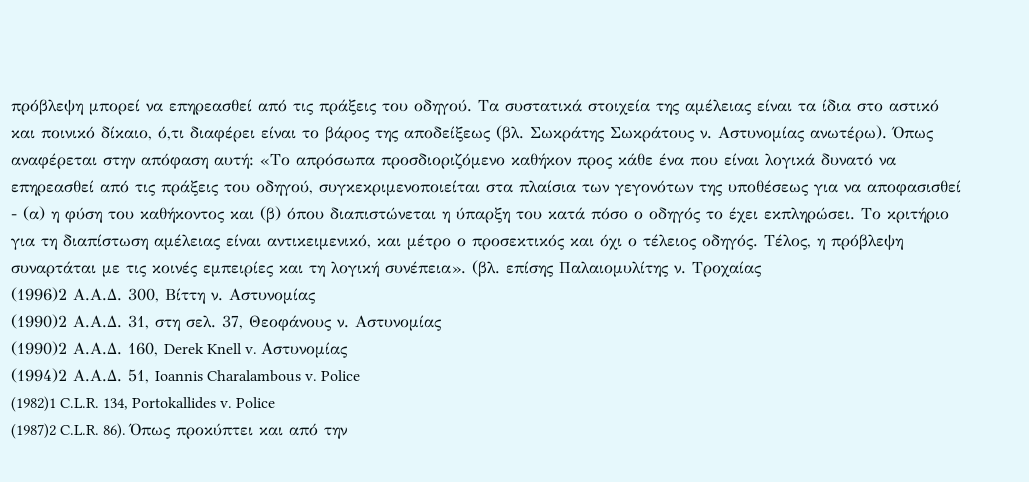πρόβλεψη μπορεί να επηρεασθεί από τις πράξεις του οδηγού. Τα συστατικά στοιχεία της αμέλειας είναι τα ίδια στο αστικό και ποινικό δίκαιο, ό,τι διαφέρει είναι το βάρος της αποδείξεως (βλ. Σωκράτης Σωκράτους ν. Αστυνομίας ανωτέρω). Όπως αναφέρεται στην απόφαση αυτή: «Το απρόσωπα προσδιοριζόμενο καθήκον προς κάθε ένα που είναι λογικά δυνατό να επηρεασθεί από τις πράξεις του οδηγού, συγκεκριμενοποιείται στα πλαίσια των γεγονότων της υποθέσεως για να αποφασισθεί - (α) η φύση του καθήκοντος και (β) όπου διαπιστώνεται η ύπαρξη του κατά πόσο ο οδηγός το έχει εκπληρώσει. Το κριτήριο για τη διαπίστωση αμέλειας είναι αντικειμενικό, και μέτρο ο προσεκτικός και όχι ο τέλειος οδηγός. Τέλος, η πρόβλεψη συναρτάται με τις κοινές εμπειρίες και τη λογική συνέπεια». (βλ. επίσης Παλαιομυλίτης ν. Τροχαίας
(1996)2 Α.Α.Δ. 300, Βίττη ν. Αστυνομίας
(1990)2 Α.Α.Δ. 31, στη σελ. 37, Θεοφάνους ν. Αστυνομίας
(1990)2 Α.Α.Δ. 160, Derek Knell v. Αστυνομίας
(1994)2 Α.Α.Δ. 51, Ioannis Charalambous v. Police
(1982)1 C.L.R. 134, Portokallides v. Police
(1987)2 C.L.R. 86). Όπως προκύπτει και από την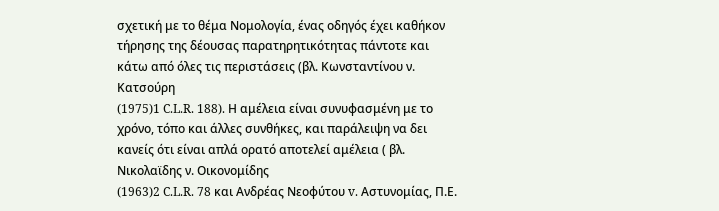σχετική με το θέμα Νομολογία, ένας οδηγός έχει καθήκον τήρησης της δέουσας παρατηρητικότητας πάντοτε και κάτω από όλες τις περιστάσεις (βλ. Κωνσταντίνου ν. Κατσούρη
(1975)1 C.L.R. 188). Η αμέλεια είναι συνυφασμένη με το χρόνο, τόπο και άλλες συνθήκες, και παράλειψη να δει κανείς ότι είναι απλά ορατό αποτελεί αμέλεια ( βλ. Νικολαϊδης ν. Οικονομίδης
(1963)2 C.L.R. 78 και Ανδρέας Νεοφύτου v. Aστυνομίας, Π.Ε.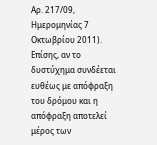Αρ. 217/09, Ημερομηνίας 7 Οκτωβρίου 2011). Επίσης, αν το δυστύχημα συνδέεται ευθέως με απόφραξη του δρόμου και η απόφραξη αποτελεί μέρος των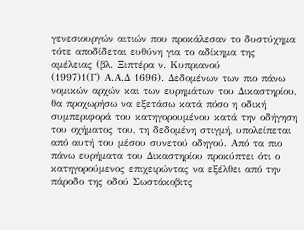γενεσιουργών αιτιών που προκάλεσαν το δυστύχημα τότε αποδίδεται ευθύνη για το αδίκημα της αμέλειας (βλ. Ξιπτέρα ν. Κυπριανού
(1997)1(Γ) Α.Α.Δ 1696). Δεδομένων των πιο πάνω νομικών αρχών και των ευρημάτων του Δικαστηρίου, θα προχωρήσω να εξετάσω κατά πόσο η οδική συμπεριφορά του κατηγορουμένου κατά την οδήγηση του οχήματος του, τη δεδομένη στιγμή, υπολείπεται από αυτή του μέσου συνετού οδηγού. Από τα πιο πάνω ευρήματα του Δικαστηρίου προκύπτει ότι ο κατηγορούμενος επιχειρώντας να εξέλθει από την πάροδο της οδού Σωστάκοβιτς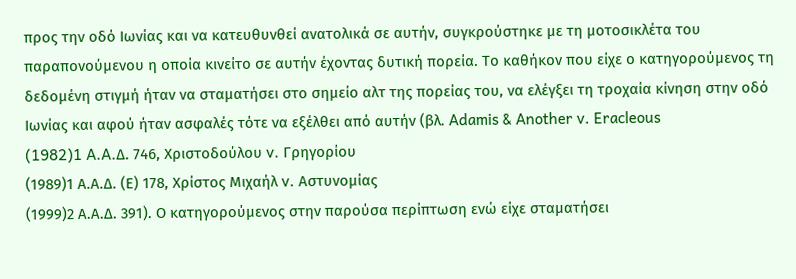προς την οδό Ιωνίας και να κατευθυνθεί ανατολικά σε αυτήν, συγκρούστηκε με τη μοτοσικλέτα του παραπονούμενου η οποία κινείτο σε αυτήν έχοντας δυτική πορεία. Το καθήκον που είχε ο κατηγορούμενος τη δεδομένη στιγμή ήταν να σταματήσει στο σημείο αλτ της πορείας του, να ελέγξει τη τροχαία κίνηση στην οδό Ιωνίας και αφού ήταν ασφαλές τότε να εξέλθει από αυτήν (βλ. Adamis & Another v. Eracleous
(1982)1 A.A.Δ. 746, Χριστοδούλου v. Γρηγορίου
(1989)1 Α.Α.Δ. (Ε) 178, Χρίστος Μιχαήλ v. Αστυνομίας
(1999)2 Α.Α.Δ. 391). Ο κατηγορούμενος στην παρούσα περίπτωση ενώ είχε σταματήσει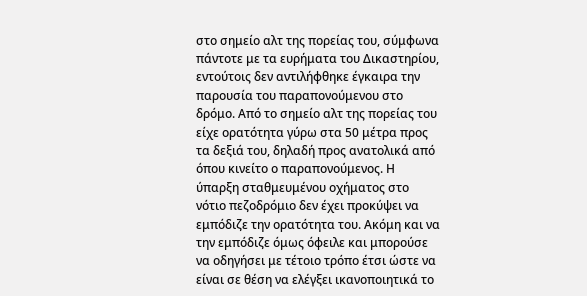στο σημείο αλτ της πορείας του, σύμφωνα πάντοτε με τα ευρήματα του Δικαστηρίου, εντούτοις δεν αντιλήφθηκε έγκαιρα την παρουσία του παραπονούμενου στο δρόμο. Από το σημείο αλτ της πορείας του είχε ορατότητα γύρω στα 50 μέτρα προς τα δεξιά του, δηλαδή προς ανατολικά από όπου κινείτο ο παραπονούμενος. Η ύπαρξη σταθμευμένου οχήματος στο νότιο πεζοδρόμιο δεν έχει προκύψει να εμπόδιζε την ορατότητα του. Ακόμη και να την εμπόδιζε όμως όφειλε και μπορούσε να οδηγήσει με τέτοιο τρόπο έτσι ώστε να είναι σε θέση να ελέγξει ικανοποιητικά το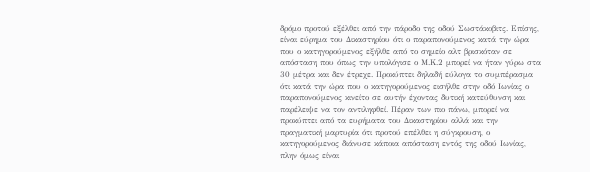δρόμο προτού εξέλθει από την πάροδο της οδού Σωστάκοβιτς. Επίσης, είναι εύρημα του Δικαστηρίου ότι ο παραπονούμενος κατά την ώρα που ο κατηγορούμενος εξήλθε από το σημείο αλτ βρισκόταν σε απόσταση που όπως την υπολόγισε ο Μ.Κ.2 μπορεί να ήταν γύρω στα 30 μέτρα και δεν έτρεχε. Προκύπτει δηλαδή εύλογα το συμπέρασμα ότι κατά την ώρα που ο κατηγορούμενος εισήλθε στην οδό Ιωνίας ο παραπονούμενος κινείτο σε αυτήν έχοντας δυτική κατεύθυνση και παρέλειψε να τον αντιληφθεί. Πέραν των πιο πάνω, μπορεί να προκύπτει από τα ευρήματα του Δικαστηρίου αλλά και την πραγματική μαρτυρία ότι προτού επέλθει η σύγκρουση, ο κατηγορούμενος διάνυσε κάποια απόσταση εντός της οδού Ιωνίας, πλην όμως είναι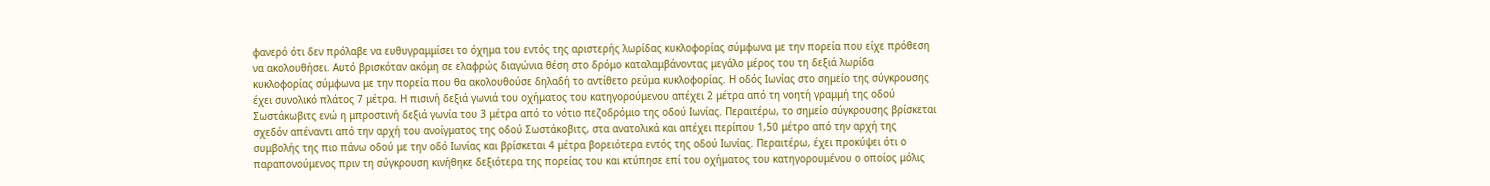φανερό ότι δεν πρόλαβε να ευθυγραμμίσει το όχημα του εντός της αριστερής λωρίδας κυκλοφορίας σύμφωνα με την πορεία που είχε πρόθεση να ακολουθήσει. Αυτό βρισκόταν ακόμη σε ελαφρώς διαγώνια θέση στο δρόμο καταλαμβάνοντας μεγάλο μέρος του τη δεξιά λωρίδα κυκλοφορίας σύμφωνα με την πορεία που θα ακολουθούσε δηλαδή το αντίθετο ρεύμα κυκλοφορίας. Η οδός Ιωνίας στο σημείο της σύγκρουσης έχει συνολικό πλάτος 7 μέτρα. Η πισινή δεξιά γωνιά του οχήματος του κατηγορούμενου απέχει 2 μέτρα από τη νοητή γραμμή της οδού Σωστάκωβιτς ενώ η μπροστινή δεξιά γωνία του 3 μέτρα από το νότιο πεζοδρόμιο της οδού Ιωνίας. Περαιτέρω, το σημείο σύγκρουσης βρίσκεται σχεδόν απέναντι από την αρχή του ανοίγματος της οδού Σωστάκοβιτς, στα ανατολικά και απέχει περίπου 1,50 μέτρο από την αρχή της συμβολής της πιο πάνω οδού με την οδό Ιωνίας και βρίσκεται 4 μέτρα βορειότερα εντός της οδού Ιωνίας. Περαιτέρω, έχει προκύψει ότι ο παραπονούμενος πριν τη σύγκρουση κινήθηκε δεξιότερα της πορείας του και κτύπησε επί του οχήματος του κατηγορουμένου ο οποίος μόλις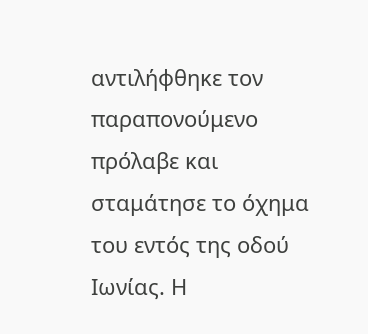αντιλήφθηκε τον παραπονούμενο πρόλαβε και σταμάτησε το όχημα του εντός της οδού Ιωνίας. Η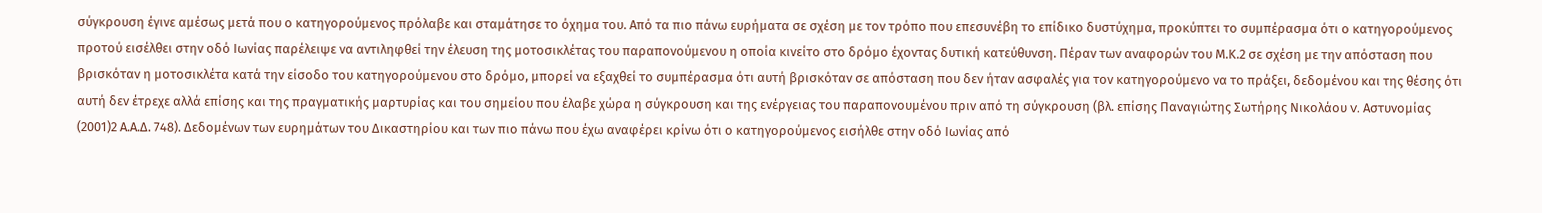σύγκρουση έγινε αμέσως μετά που ο κατηγορούμενος πρόλαβε και σταμάτησε το όχημα του. Από τα πιο πάνω ευρήματα σε σχέση με τον τρόπο που επεσυνέβη το επίδικο δυστύχημα, προκύπτει το συμπέρασμα ότι ο κατηγορούμενος προτού εισέλθει στην οδό Ιωνίας παρέλειψε να αντιληφθεί την έλευση της μοτοσικλέτας του παραπονούμενου η οποία κινείτο στο δρόμο έχοντας δυτική κατεύθυνση. Πέραν των αναφορών του Μ.Κ.2 σε σχέση με την απόσταση που βρισκόταν η μοτοσικλέτα κατά την είσοδο του κατηγορούμενου στο δρόμο, μπορεί να εξαχθεί το συμπέρασμα ότι αυτή βρισκόταν σε απόσταση που δεν ήταν ασφαλές για τον κατηγορούμενο να το πράξει, δεδομένου και της θέσης ότι αυτή δεν έτρεχε αλλά επίσης και της πραγματικής μαρτυρίας και του σημείου που έλαβε χώρα η σύγκρουση και της ενέργειας του παραπονουμένου πριν από τη σύγκρουση (βλ. επίσης Παναγιώτης Σωτήρης Νικολάου v. Aστυνομίας
(2001)2 Α.Α.Δ. 748). Δεδομένων των ευρημάτων του Δικαστηρίου και των πιο πάνω που έχω αναφέρει κρίνω ότι ο κατηγορούμενος εισήλθε στην οδό Ιωνίας από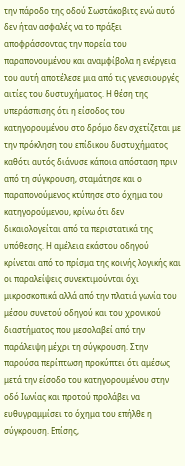την πάροδο της οδού Σωστάκοβιτς ενώ αυτό δεν ήταν ασφαλές να το πράξει αποφράσσοντας την πορεία του παραπονουμένου και αναμφίβολα η ενέργεια του αυτή αποτέλεσε μια από τις γενεσιουργές αιτίες του δυστυχήματος. Η θέση της υπεράσπισης ότι η είσοδος του κατηγορουμένου στο δρόμο δεν σχετίζεται με την πρόκληση του επίδικου δυστυχήματος καθότι αυτός διάνυσε κάποια απόσταση πριν από τη σύγκρουση, σταμάτησε και ο παραπονούμενος κτύπησε στο όχημα του κατηγορούμενου, κρίνω ότι δεν δικαιολογείται από τα περιστατικά της υπόθεσης. Η αμέλεια εκάστου οδηγού κρίνεται από το πρίσμα της κοινής λογικής και οι παραλείψεις συνεκτιμούνται όχι μικροσκοπικά αλλά από την πλατιά γωνία του μέσου συνετού οδηγού και του χρονικού διαστήματος που μεσολαβεί από την παράλειψη μέχρι τη σύγκρουση. Στην παρούσα περίπτωση προκύπτει ότι αμέσως μετά την είσοδο του κατηγορουμένου στην οδό Ιωνίας και προτού προλάβει να ευθυγραμμίσει το όχημα του επήλθε η σύγκρουση. Επίσης,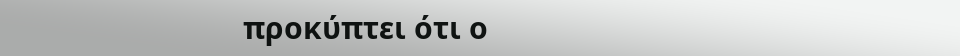προκύπτει ότι ο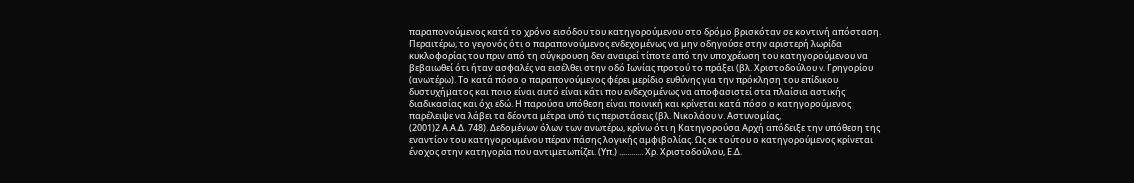παραπονούμενος κατά το χρόνο εισόδου του κατηγορούμενου στο δρόμο βρισκόταν σε κοντινή απόσταση. Περαιτέρω, το γεγονός ότι ο παραπονούμενος ενδεχομένως να μην οδηγούσε στην αριστερή λωρίδα κυκλοφορίας του πριν από τη σύγκρουση δεν αναιρεί τίποτε από την υποχρέωση του κατηγορούμενου να βεβαιωθεί ότι ήταν ασφαλές να εισέλθει στην οδό Ιωνίας προτού το πράξει (βλ. Χριστοδούλου v. Γρηγορίου (ανωτέρω). Το κατά πόσο ο παραπονούμενος φέρει μερίδιο ευθύνης για την πρόκληση του επίδικου δυστυχήματος και ποιο είναι αυτό είναι κάτι που ενδεχομένως να αποφασιστεί στα πλαίσια αστικής διαδικασίας και όχι εδώ. Η παρούσα υπόθεση είναι ποινική και κρίνεται κατά πόσο ο κατηγορούμενος παρέλειψε να λάβει τα δέοντα μέτρα υπό τις περιστάσεις (βλ. Νικολάου ν. Αστυνομίας,
(2001)2 Α.Α.Δ. 748). Δεδομένων όλων των ανωτέρω, κρίνω ότι η Κατηγορούσα Αρχή απόδειξε την υπόθεση της εναντίον του κατηγορουμένου πέραν πάσης λογικής αμφιβολίας. Ως εκ τούτου ο κατηγορούμενος κρίνεται ένοχος στην κατηγορία που αντιμετωπίζει. (Υπ.) ............ Χρ. Χριστοδούλου, Ε.Δ.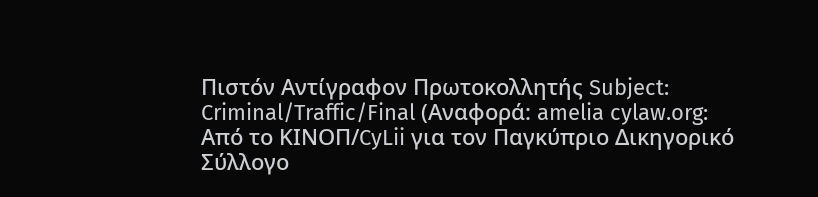Πιστόν Αντίγραφον Πρωτοκολλητής Subject: Criminal/Traffic/Final (Αναφορά: amelia cylaw.org: Από το ΚΙΝOΠ/CyLii για τον Παγκύπριο Δικηγορικό Σύλλογο